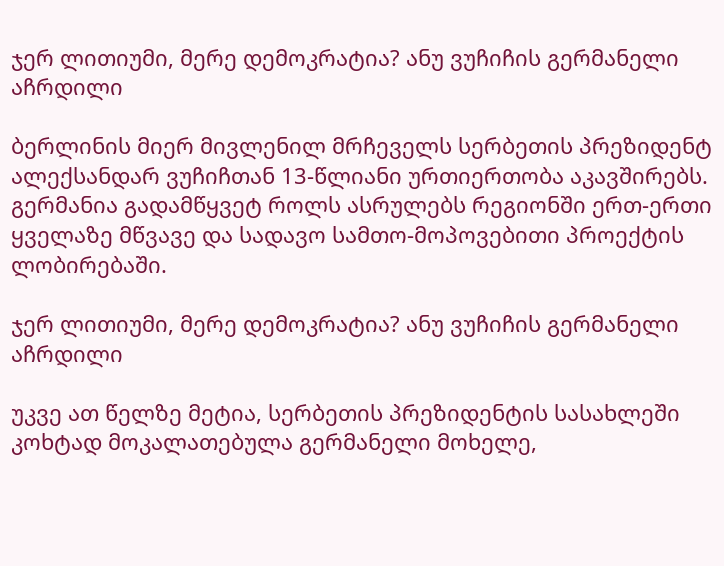ჯერ ლითიუმი, მერე დემოკრატია? ანუ ვუჩიჩის გერმანელი აჩრდილი

ბერლინის მიერ მივლენილ მრჩეველს სერბეთის პრეზიდენტ ალექსანდარ ვუჩიჩთან 13-წლიანი ურთიერთობა აკავშირებს. გერმანია გადამწყვეტ როლს ასრულებს რეგიონში ერთ-ერთი ყველაზე მწვავე და სადავო სამთო-მოპოვებითი პროექტის ლობირებაში.

ჯერ ლითიუმი, მერე დემოკრატია? ანუ ვუჩიჩის გერმანელი აჩრდილი

უკვე ათ წელზე მეტია, სერბეთის პრეზიდენტის სასახლეში კოხტად მოკალათებულა გერმანელი მოხელე,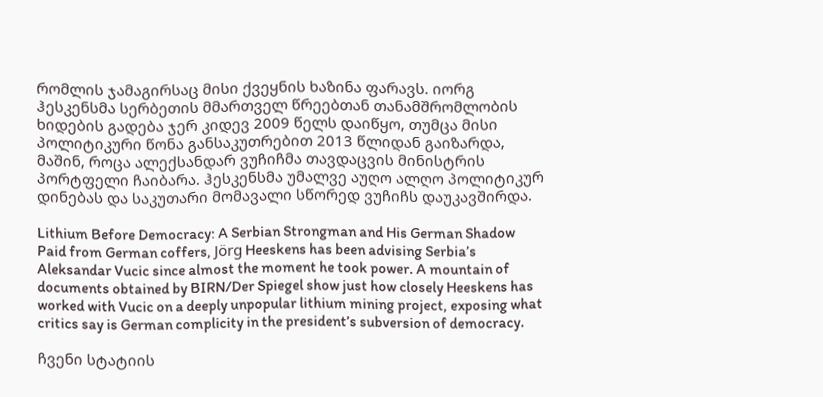რომლის ჯამაგირსაც მისი ქვეყნის ხაზინა ფარავს. იორგ ჰესკენსმა სერბეთის მმართველ წრეებთან თანამშრომლობის ხიდების გადება ჯერ კიდევ 2009 წელს დაიწყო, თუმცა მისი პოლიტიკური წონა განსაკუთრებით 2013 წლიდან გაიზარდა, მაშინ, როცა ალექსანდარ ვუჩიჩმა თავდაცვის მინისტრის პორტფელი ჩაიბარა. ჰესკენსმა უმალვე აუღო ალღო პოლიტიკურ დინებას და საკუთარი მომავალი სწორედ ვუჩიჩს დაუკავშირდა.

Lithium Before Democracy: A Serbian Strongman and His German Shadow
Paid from German coffers, Jörg Heeskens has been advising Serbia’s Aleksandar Vucic since almost the moment he took power. A mountain of documents obtained by BIRN/Der Spiegel show just how closely Heeskens has worked with Vucic on a deeply unpopular lithium mining project, exposing what critics say is German complicity in the president’s subversion of democracy.

ჩვენი სტატიის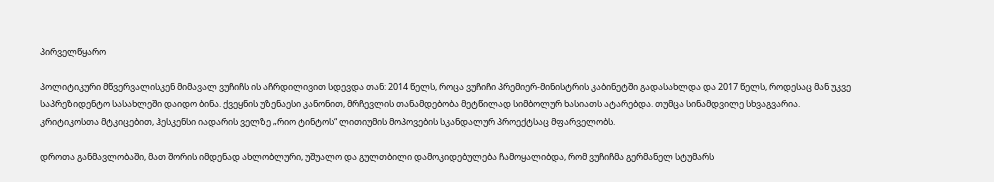პირველწყარო

პოლიტიკური მწვერვალისკენ მიმავალ ვუჩიჩს ის აჩრდილივით სდევდა თან: 2014 წელს, როცა ვუჩიჩი პრემიერ-მინისტრის კაბინეტში გადასახლდა და 2017 წელს, როდესაც მან უკვე საპრეზიდენტო სასახლეში დაიდო ბინა. ქვეყნის უზენაესი კანონით, მრჩევლის თანამდებობა მეტწილად სიმბოლურ ხასიათს ატარებდა. თუმცა სინამდვილე სხვაგვარია. კრიტიკოსთა მტკიცებით, ჰესკენსი იადარის ველზე „რიო ტინტოს“ ლითიუმის მოპოვების სკანდალურ პროექტსაც მფარველობს.

დროთა განმავლობაში, მათ შორის იმდენად ახლობლური, უშუალო და გულთბილი დამოკიდებულება ჩამოყალიბდა, რომ ვუჩიჩმა გერმანელ სტუმარს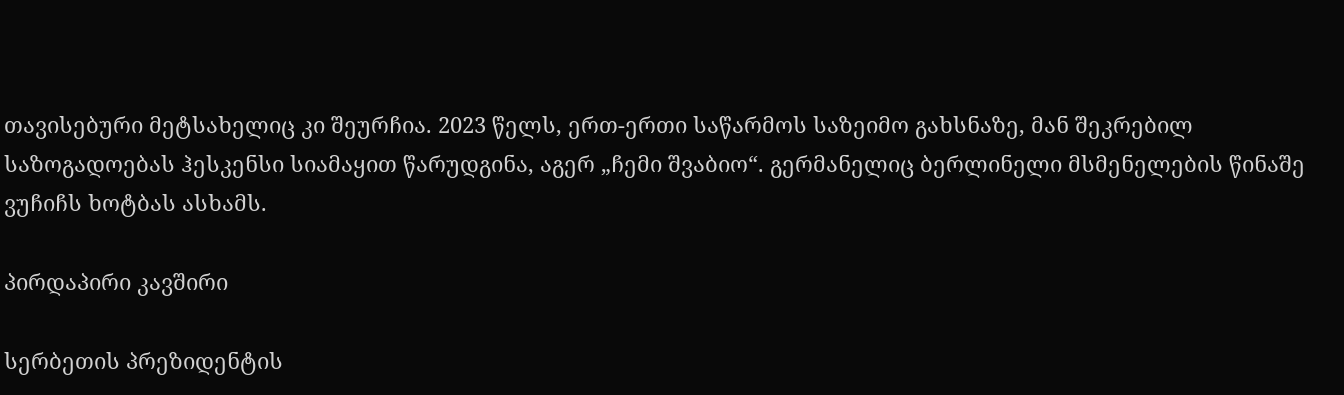თავისებური მეტსახელიც კი შეურჩია. 2023 წელს, ერთ-ერთი საწარმოს საზეიმო გახსნაზე, მან შეკრებილ საზოგადოებას ჰესკენსი სიამაყით წარუდგინა, აგერ „ჩემი შვაბიო“. გერმანელიც ბერლინელი მსმენელების წინაშე ვუჩიჩს ხოტბას ასხამს.

პირდაპირი კავშირი

სერბეთის პრეზიდენტის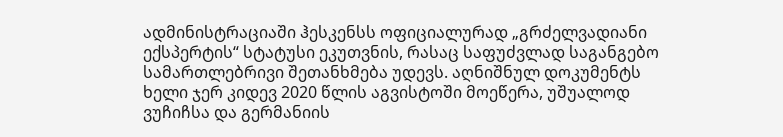ადმინისტრაციაში ჰესკენსს ოფიციალურად „გრძელვადიანი ექსპერტის“ სტატუსი ეკუთვნის, რასაც საფუძვლად საგანგებო სამართლებრივი შეთანხმება უდევს. აღნიშნულ დოკუმენტს ხელი ჯერ კიდევ 2020 წლის აგვისტოში მოეწერა, უშუალოდ ვუჩიჩსა და გერმანიის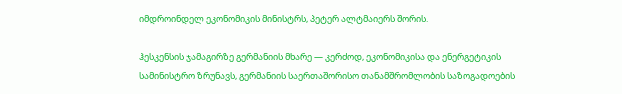იმდროინდელ ეკონომიკის მინისტრს, პეტერ ალტმაიერს შორის.

ჰესკენსის ჯამაგირზე გერმანიის მხარე — კერძოდ, ეკონომიკისა და ენერგეტიკის სამინისტრო ზრუნავს, გერმანიის საერთაშორისო თანამშრომლობის საზოგადოების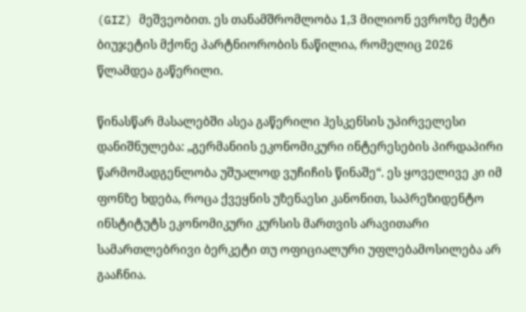(GIZ) მეშვეობით. ეს თანამშრომლობა 1,3 მილიონ ევროზე მეტი ბიუჯეტის მქონე პარტნიორობის ნაწილია, რომელიც 2026 წლამდეა გაწერილი.

წინასწარ მასალებში ასეა გაწერილი ჰესკენსის უპირველესი დანიშნულება: „გერმანიის ეკონომიკური ინტერესების პირდაპირი წარმომადგენლობა უშუალოდ ვუჩიჩის წინაშე“. ეს ყოველივე კი იმ ფონზე ხდება, როცა ქვეყნის უზენაესი კანონით, საპრეზიდენტო ინსტიტუტს ეკონომიკური კურსის მართვის არავითარი სამართლებრივი ბერკეტი თუ ოფიციალური უფლებამოსილება არ გააჩნია.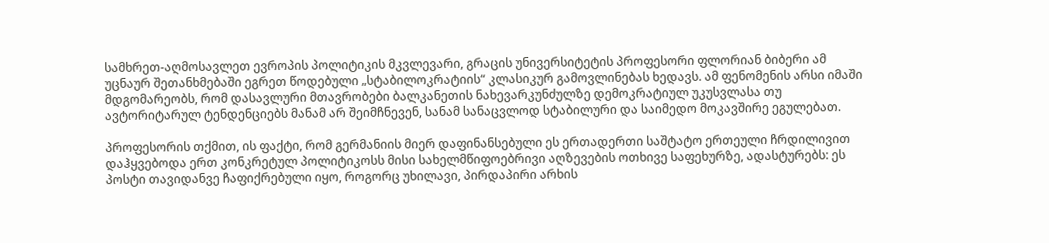სამხრეთ-აღმოსავლეთ ევროპის პოლიტიკის მკვლევარი, გრაცის უნივერსიტეტის პროფესორი ფლორიან ბიბერი ამ უცნაურ შეთანხმებაში ეგრეთ წოდებული „სტაბილოკრატიის“ კლასიკურ გამოვლინებას ხედავს. ამ ფენომენის არსი იმაში მდგომარეობს, რომ დასავლური მთავრობები ბალკანეთის ნახევარკუნძულზე დემოკრატიულ უკუსვლასა თუ ავტორიტარულ ტენდენციებს მანამ არ შეიმჩნევენ, სანამ სანაცვლოდ სტაბილური და საიმედო მოკავშირე ეგულებათ.

პროფესორის თქმით, ის ფაქტი, რომ გერმანიის მიერ დაფინანსებული ეს ერთადერთი საშტატო ერთეული ჩრდილივით დაჰყვებოდა ერთ კონკრეტულ პოლიტიკოსს მისი სახელმწიფოებრივი აღზევების ოთხივე საფეხურზე, ადასტურებს: ეს პოსტი თავიდანვე ჩაფიქრებული იყო, როგორც უხილავი, პირდაპირი არხის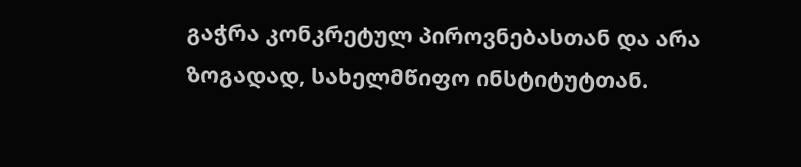გაჭრა კონკრეტულ პიროვნებასთან და არა ზოგადად, სახელმწიფო ინსტიტუტთან.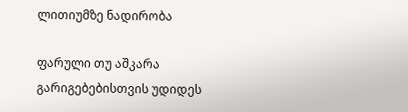ლითიუმზე ნადირობა

ფარული თუ აშკარა გარიგებებისთვის უდიდეს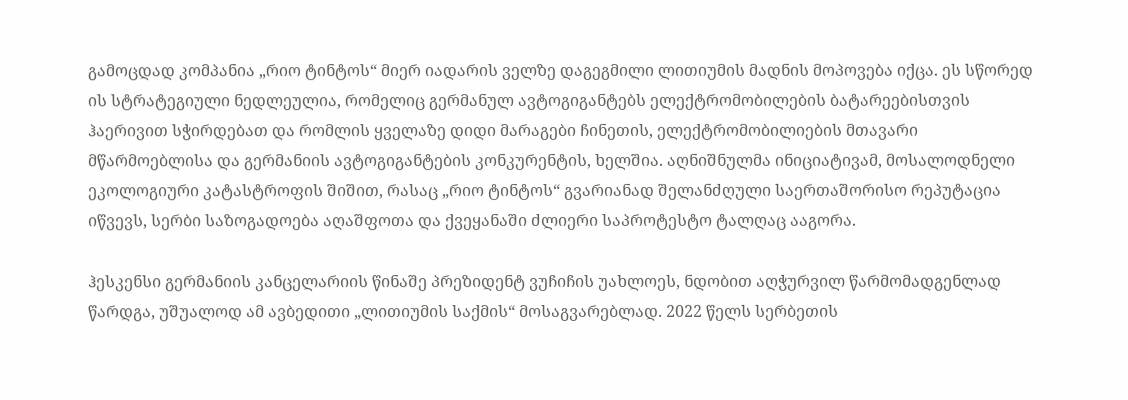გამოცდად კომპანია „რიო ტინტოს“ მიერ იადარის ველზე დაგეგმილი ლითიუმის მადნის მოპოვება იქცა. ეს სწორედ ის სტრატეგიული ნედლეულია, რომელიც გერმანულ ავტოგიგანტებს ელექტრომობილების ბატარეებისთვის ჰაერივით სჭირდებათ და რომლის ყველაზე დიდი მარაგები ჩინეთის, ელექტრომობილიების მთავარი მწარმოებლისა და გერმანიის ავტოგიგანტების კონკურენტის, ხელშია. აღნიშნულმა ინიციატივამ, მოსალოდნელი ეკოლოგიური კატასტროფის შიშით, რასაც „რიო ტინტოს“ გვარიანად შელანძღული საერთაშორისო რეპუტაცია იწვევს, სერბი საზოგადოება აღაშფოთა და ქვეყანაში ძლიერი საპროტესტო ტალღაც ააგორა.

ჰესკენსი გერმანიის კანცელარიის წინაშე პრეზიდენტ ვუჩიჩის უახლოეს, ნდობით აღჭურვილ წარმომადგენლად წარდგა, უშუალოდ ამ ავბედითი „ლითიუმის საქმის“ მოსაგვარებლად. 2022 წელს სერბეთის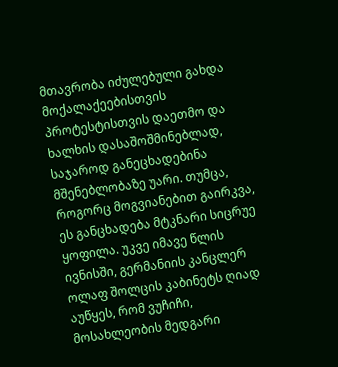მთავრობა იძულებული გახდა მოქალაქეებისთვის პროტესტისთვის დაეთმო და ხალხის დასაშოშმინებლად, საჯაროდ განეცხადებინა მშენებლობაზე უარი. თუმცა, როგორც მოგვიანებით გაირკვა, ეს განცხადება მტკნარი სიცრუე ყოფილა. უკვე იმავე წლის ივნისში, გერმანიის კანცლერ ოლაფ შოლცის კაბინეტს ღიად აუწყეს, რომ ვუჩიჩი, მოსახლეობის მედგარი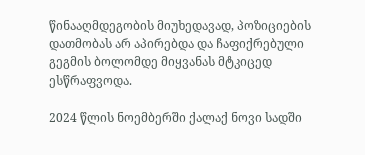წინააღმდეგობის მიუხედავად, პოზიციების დათმობას არ აპირებდა და ჩაფიქრებული გეგმის ბოლომდე მიყვანას მტკიცედ ესწრაფვოდა.

2024 წლის ნოემბერში ქალაქ ნოვი სადში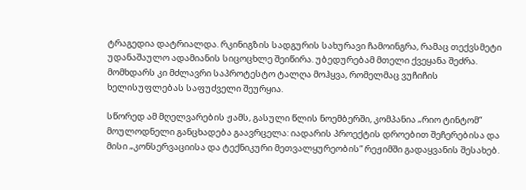ტრაგედია დატრიალდა. რკინიგზის სადგურის სახურავი ჩამოინგრა, რამაც თექვსმეტი უდანაშაულო ადამიანის სიცოცხლე შეიწირა. უბედურებამ მთელი ქვეყანა შეძრა. მომხდარს კი მძლავრი საპროტესტო ტალღა მოჰყვა, რომელმაც ვუჩიჩის ხელისუფლებას საფუძველი შეურყია.

სწორედ ამ მღელვარების ჟამს, გასული წლის ნოემბერში, კომპანია „რიო ტინტომ“ მოულოდნელი განცხადება გაავრცელა: იადარის პროექტის დროებით შეჩერებისა და მისი „კონსერვაციისა და ტექნიკური მეთვალყურეობის“ რეჟიმში გადაყვანის შესახებ.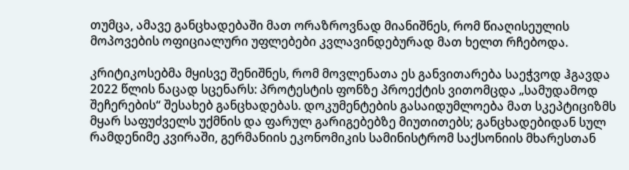თუმცა, ამავე განცხადებაში მათ ორაზროვნად მიანიშნეს, რომ წიაღისეულის მოპოვების ოფიციალური უფლებები კვლავინდებურად მათ ხელთ რჩებოდა.

კრიტიკოსებმა მყისვე შენიშნეს, რომ მოვლენათა ეს განვითარება საეჭვოდ ჰგავდა 2022 წლის ნაცად სცენარს: პროტესტის ფონზე პროექტის ვითომცდა „სამუდამოდ შეჩერების“ შესახებ განცხადებას. დოკუმენტების გასაიდუმლოება მათ სკეპტიციზმს მყარ საფუძველს უქმნის და ფარულ გარიგებებზე მიუთითებს; განცხადებიდან სულ რამდენიმე კვირაში, გერმანიის ეკონომიკის სამინისტრომ საქსონიის მხარესთან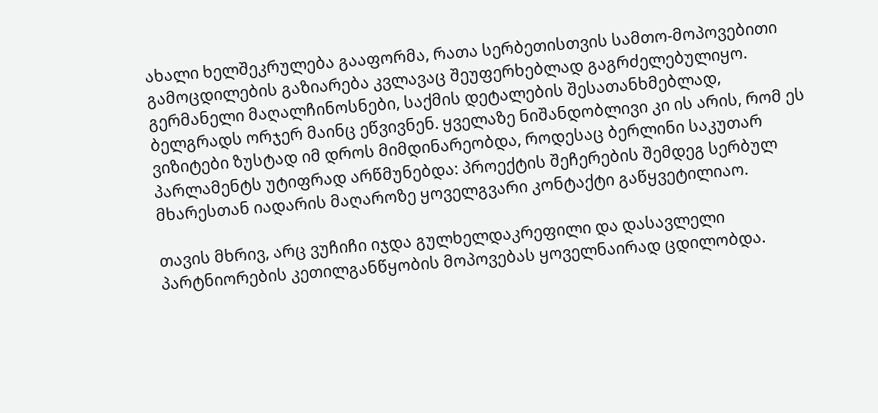ახალი ხელშეკრულება გააფორმა, რათა სერბეთისთვის სამთო-მოპოვებითი გამოცდილების გაზიარება კვლავაც შეუფერხებლად გაგრძელებულიყო. გერმანელი მაღალჩინოსნები, საქმის დეტალების შესათანხმებლად, ბელგრადს ორჯერ მაინც ეწვივნენ. ყველაზე ნიშანდობლივი კი ის არის, რომ ეს ვიზიტები ზუსტად იმ დროს მიმდინარეობდა, როდესაც ბერლინი საკუთარ პარლამენტს უტიფრად არწმუნებდა: პროექტის შეჩერების შემდეგ სერბულ მხარესთან იადარის მაღაროზე ყოველგვარი კონტაქტი გაწყვეტილიაო.

თავის მხრივ, არც ვუჩიჩი იჯდა გულხელდაკრეფილი და დასავლელი პარტნიორების კეთილგანწყობის მოპოვებას ყოველნაირად ცდილობდა.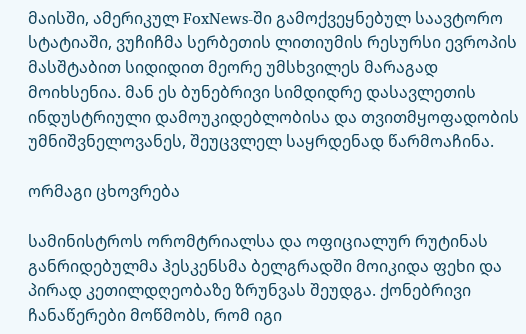მაისში, ამერიკულ FoxNews-ში გამოქვეყნებულ საავტორო სტატიაში, ვუჩიჩმა სერბეთის ლითიუმის რესურსი ევროპის მასშტაბით სიდიდით მეორე უმსხვილეს მარაგად მოიხსენია. მან ეს ბუნებრივი სიმდიდრე დასავლეთის ინდუსტრიული დამოუკიდებლობისა და თვითმყოფადობის უმნიშვნელოვანეს, შეუცვლელ საყრდენად წარმოაჩინა.

ორმაგი ცხოვრება

სამინისტროს ორომტრიალსა და ოფიციალურ რუტინას განრიდებულმა ჰესკენსმა ბელგრადში მოიკიდა ფეხი და პირად კეთილდღეობაზე ზრუნვას შეუდგა. ქონებრივი ჩანაწერები მოწმობს, რომ იგი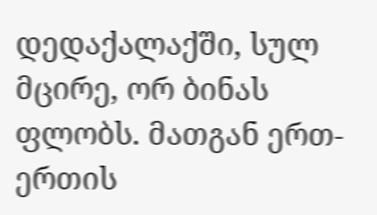დედაქალაქში, სულ მცირე, ორ ბინას ფლობს. მათგან ერთ-ერთის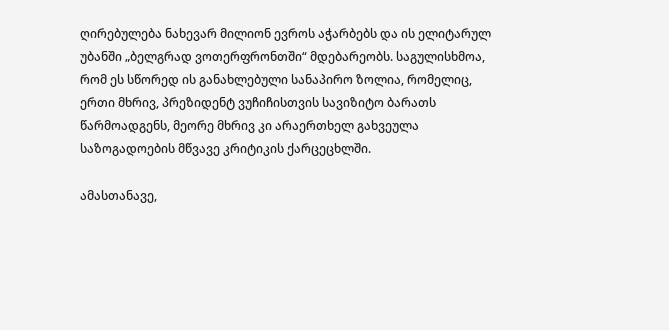ღირებულება ნახევარ მილიონ ევროს აჭარბებს და ის ელიტარულ უბანში „ბელგრად ვოთერფრონთში“ მდებარეობს. საგულისხმოა, რომ ეს სწორედ ის განახლებული სანაპირო ზოლია, რომელიც, ერთი მხრივ, პრეზიდენტ ვუჩიჩისთვის სავიზიტო ბარათს წარმოადგენს, მეორე მხრივ კი არაერთხელ გახვეულა საზოგადოების მწვავე კრიტიკის ქარცეცხლში.

ამასთანავე,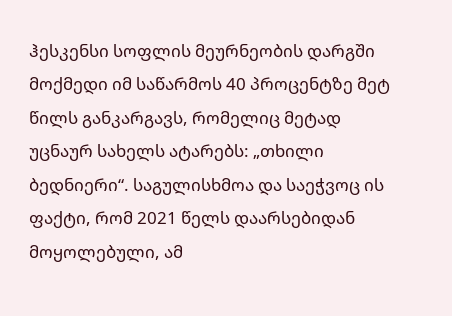ჰესკენსი სოფლის მეურნეობის დარგში მოქმედი იმ საწარმოს 40 პროცენტზე მეტ წილს განკარგავს, რომელიც მეტად უცნაურ სახელს ატარებს: „თხილი ბედნიერი“. საგულისხმოა და საეჭვოც ის ფაქტი, რომ 2021 წელს დაარსებიდან მოყოლებული, ამ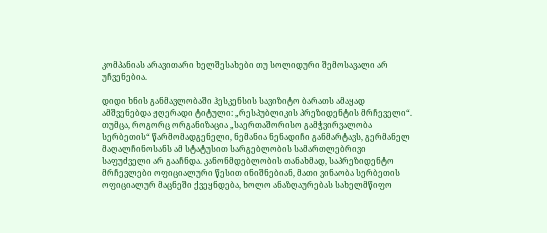კომპანიას არავითარი ხელშესახები თუ სოლიდური შემოსავალი არ უჩვენებია.

დიდი ხნის განმავლობაში ჰესკენსის სავიზიტო ბარათს ამაყად ამშვენებდა ჟღერადი ტიტული: „რესპუბლიკის პრეზიდენტის მრჩეველი“. თუმცა, როგორც ორგანიზაცია „საერთაშორისო გამჭვირვალობა სერბეთის“ წარმომადგენელი, ნემანია ნენადიჩი განმარტავს, გერმანელ მაღალჩინოსანს ამ სტატუსით სარგებლობის სამართლებრივი საფუძველი არ გააჩნდა. კანონმდებლობის თანახმად, საპრეზიდენტო მრჩევლები ოფიციალური წესით ინიშნებიან, მათი ვინაობა სერბეთის ოფიციალურ მაცნეში ქვეყნდება, ხოლო ანაზღაურებას სახელმწიფო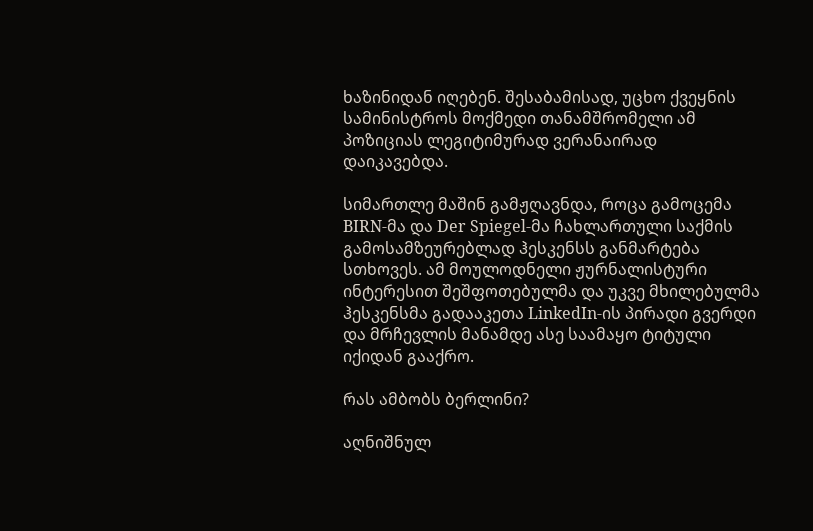ხაზინიდან იღებენ. შესაბამისად, უცხო ქვეყნის სამინისტროს მოქმედი თანამშრომელი ამ პოზიციას ლეგიტიმურად ვერანაირად დაიკავებდა.

სიმართლე მაშინ გამჟღავნდა, როცა გამოცემა BIRN-მა და Der Spiegel-მა ჩახლართული საქმის გამოსამზეურებლად ჰესკენსს განმარტება სთხოვეს. ამ მოულოდნელი ჟურნალისტური ინტერესით შეშფოთებულმა და უკვე მხილებულმა ჰესკენსმა გადააკეთა LinkedIn-ის პირადი გვერდი და მრჩევლის მანამდე ასე საამაყო ტიტული იქიდან გააქრო.

რას ამბობს ბერლინი?

აღნიშნულ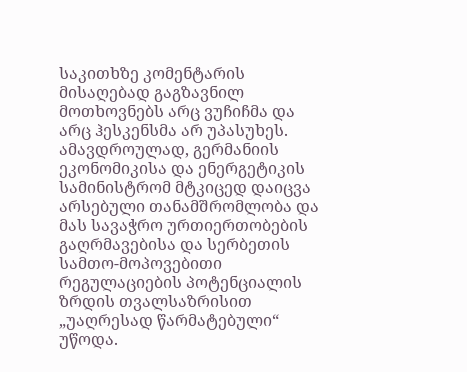საკითხზე კომენტარის მისაღებად გაგზავნილ მოთხოვნებს არც ვუჩიჩმა და არც ჰესკენსმა არ უპასუხეს. ამავდროულად, გერმანიის ეკონომიკისა და ენერგეტიკის სამინისტრომ მტკიცედ დაიცვა არსებული თანამშრომლობა და მას სავაჭრო ურთიერთობების გაღრმავებისა და სერბეთის სამთო-მოპოვებითი რეგულაციების პოტენციალის ზრდის თვალსაზრისით „უაღრესად წარმატებული“ უწოდა.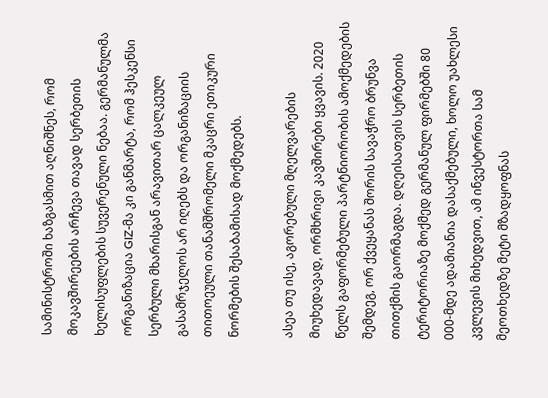სამინისტროში ხაზგასმით აღნიშნეს, რომ მოკავშირეების არჩევა თავად სერბეთის ხელისუფლების სუვერენული ნებაა. გერმანულმა ორგანიზაცია GIZ-მა კი განმარტა, რომ ჰესკენსი სერბული მხარისგან არავითარ ცალკეულ გასამრჯელოს არ იღებს და ორგანიზაციის თითოეული თანამშრომელი მკაცრი ეთიკური ნორმების შესაბამისად მოქმედებს.

ასეა თუ ისე, აგორებული მღელვარების მიუხედავად, ორმხრივი კავშირები ყვავის. 2020 წელს გაფორმებული პარტნიორობის ამოქმედების შემდეგ, ორ ქვეყანას შორის სავაჭრო ბრუნვა თითქმის გაორმაგდა. დღეისათვის სერბეთის ტერიტორიაზე მოქმედ გერმანულ ფირმებში 80 000-მდე ადამიანია დასაქმებული, ხოლო უახლესი კვლევის მიხედვით, ამ ინვესტორთა სამ მეოთხედზე მეტი მზადყოფნას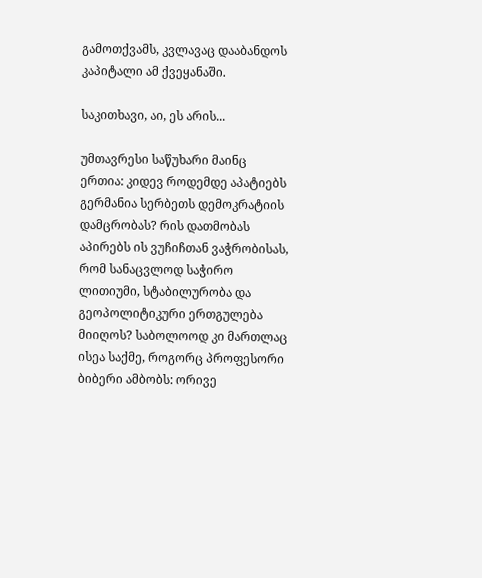გამოთქვამს, კვლავაც დააბანდოს კაპიტალი ამ ქვეყანაში.

საკითხავი, აი, ეს არის...

უმთავრესი საწუხარი მაინც ერთია: კიდევ როდემდე აპატიებს გერმანია სერბეთს დემოკრატიის დამცრობას? რის დათმობას აპირებს ის ვუჩიჩთან ვაჭრობისას, რომ სანაცვლოდ საჭირო ლითიუმი, სტაბილურობა და გეოპოლიტიკური ერთგულება მიიღოს? საბოლოოდ კი მართლაც ისეა საქმე, როგორც პროფესორი ბიბერი ამბობს: ორივე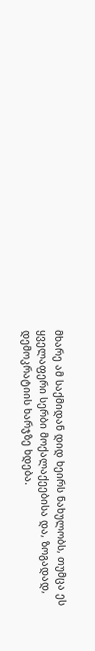მხარე ამ საქმიდან დიდ ხეირს ნახულობს, თუმცა ეს ყველაფერი სერბი მოქალაქეებისა და, ზოგადად, დემოკრატიის ხარჯზე ხდება.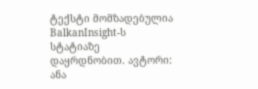ტექსტი მომზადებულია BalkanInsight-ს სტატიაზე დაყრდნობით. ავტორი: ანა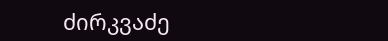ძირკვაძე